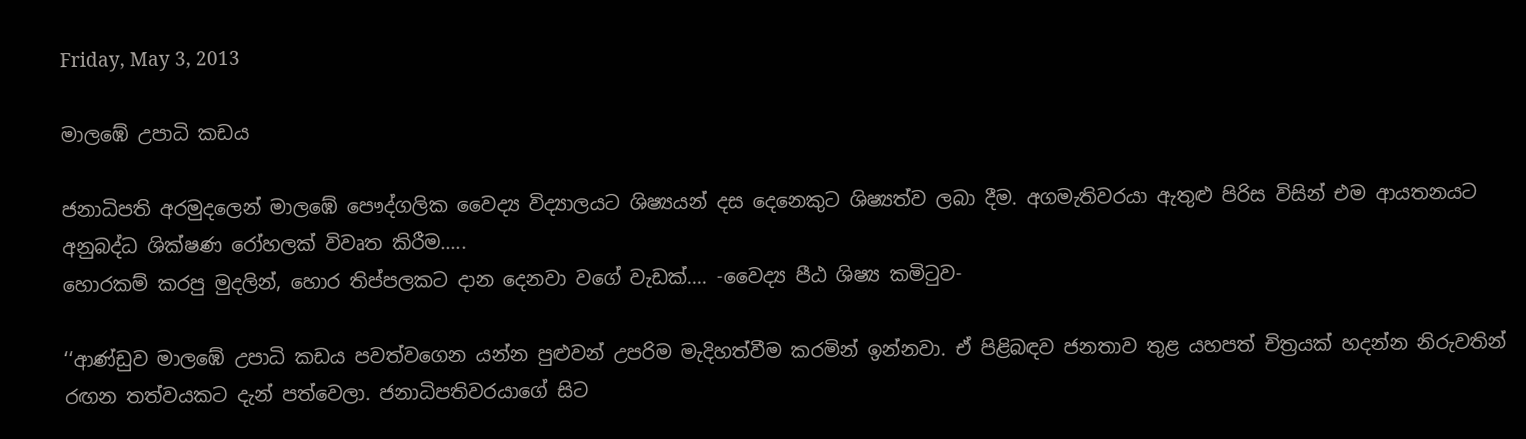Friday, May 3, 2013

මාලඹේ උපාධි කඩය

ජනාධිපති අරමුදලෙන් මාලඹේ පෞද්ගලික වෛද්‍ය විද්‍යාලයට ශිෂ්‍යයන් දස දෙනෙකුට ශිෂ්‍යත්ව ලබා දීම. අගමැතිවරයා ඇතුළු පිරිස විසින් එම ආයතනයට අනුබද්ධ ශික්ෂණ රෝහලක් විවෘත කිරීම.....
හොරකම් කරපු මුදලින්, හොර තිප්පලකට දාන දෙනවා වගේ වැඩක්.... -වෛද්‍ය පීඨ ශිෂ්‍ය කමිටුව-

‘‘ආණ්ඩුව මාලඹේ උපාධි කඩය පවත්වගෙන යන්න පුළුවන් උපරිම මැදිහත්වීම කරමින් ඉන්නවා. ඒ පිළිබඳව ජනතාව තුළ යහපත් චිත්‍රයක් හදන්න නිරුවතින් රඟන තත්වයකට දැන් පත්වෙලා. ජනාධිපතිවරයාගේ සිට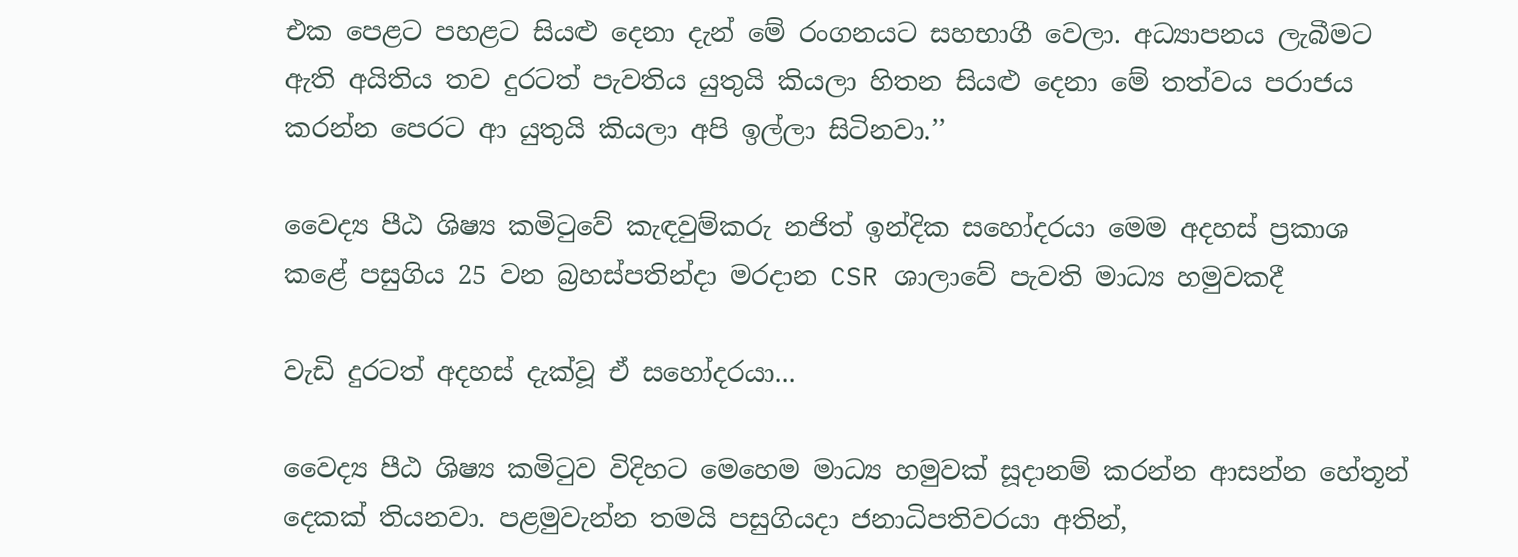එක පෙළට පහළට සියළු දෙනා දැන් මේ රංගනයට සහභාගී වෙලා. අධ්‍යාපනය ලැබීමට ඇති අයිතිය තව දුරටත් පැවතිය යුතුයි කියලා හිතන සියළු දෙනා මේ තත්වය පරාජය කරන්න පෙරට ආ යුතුයි කියලා අපි ඉල්ලා සිටිනවා.’’

වෛද්‍ය පීඨ ශිෂ්‍ය කමිටුවේ කැඳවුම්කරු නජිත් ඉන්දික සහෝදරයා මෙම අදහස් ප්‍රකාශ කළේ පසුගිය 25 වන බ්‍රහස්පතින්දා මරදාන CSR ශාලාවේ පැවති මාධ්‍ය හමුවකදී

වැඩි දුරටත් අදහස් දැක්වූ ඒ සහෝදරයා...

වෛද්‍ය පීඨ ශිෂ්‍ය කමිටුව විදිහට මෙහෙම මාධ්‍ය හමුවක් සූදානම් කරන්න ආසන්න හේතූන් දෙකක් තියනවා. පළමුවැන්න තමයි පසුගියදා ජනාධිපතිවරයා අතින්,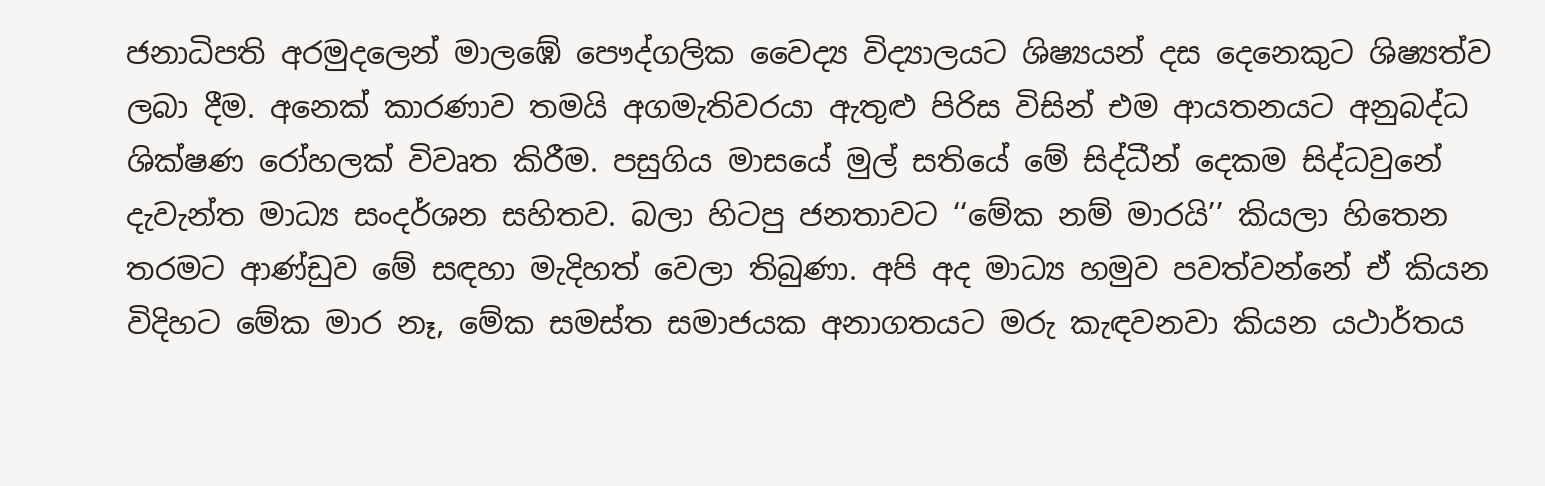ජනාධිපති අරමුදලෙන් මාලඹේ පෞද්ගලික වෛද්‍ය විද්‍යාලයට ශිෂ්‍යයන් දස දෙනෙකුට ශිෂ්‍යත්ව ලබා දීම. අනෙක් කාරණාව තමයි අගමැතිවරයා ඇතුළු පිරිස විසින් එම ආයතනයට අනුබද්ධ ශික්ෂණ රෝහලක් විවෘත කිරීම. පසුගිය මාසයේ මුල් සතියේ මේ සිද්ධීන් දෙකම සිද්ධවුනේ දැවැන්ත මාධ්‍ය සංදර්ශන සහිතව. බලා හිටපු ජනතාවට ‘‘මේක නම් මාරයි’’ කියලා හිතෙන තරමට ආණ්ඩුව මේ සඳහා මැදිහත් වෙලා තිබුණා. අපි අද මාධ්‍ය හමුව පවත්වන්නේ ඒ කියන විදිහට මේක මාර නෑ, මේක සමස්ත සමාජයක අනාගතයට මරු කැඳවනවා කියන යථාර්තය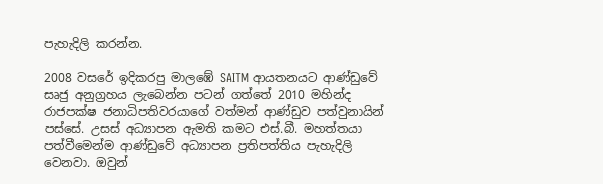පැහැදිලි කරන්න.

2008 වසරේ ඉදිකරපු මාලඹේ SAITM ආයතනයට ආණ්ඩුවේ සෘජු අනුග්‍රහය ලැබෙන්න පටන් ගත්තේ 2010 මහින්ද රාජපක්ෂ ජනාධිපතිවරයාගේ වත්මන් ආණ්ඩුව පත්වුනායින් පස්සේ. උසස් අධ්‍යාපන ඇමති කමට එස්.බී. මහත්තයා පත්වීමෙන්ම ආණ්ඩුවේ අධ්‍යාපන ප්‍රතිපත්තිය පැහැදිලි වෙනවා. ඔවුන්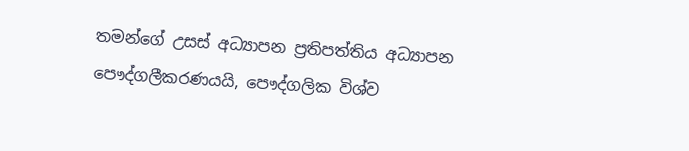තමන්ගේ උසස් අධ්‍යාපන ප්‍රතිපත්තිය අධ්‍යාපන පෞද්ගලීකරණයයි, පෞද්ගලික විශ්ව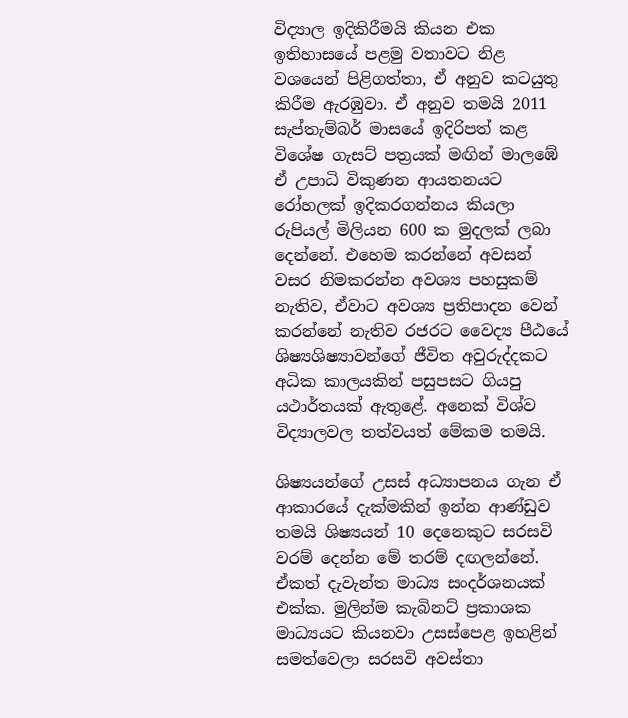විද්‍යාල ඉදිකිරීමයි කියන එක ඉතිහාසයේ පළමු වතාවට නිළ වශයෙන් පිළිගත්තා, ඒ අනුව කටයුතු කිරීම ඇරඹුවා. ඒ අනුව තමයි 2011 සැප්තැම්බර් මාසයේ ඉදිරිපත් කළ විශේෂ ගැසට් පත්‍රයක් මඟින් මාලඹේ ඒ උපාධි විකුණන ආයතනයට රෝහලක් ඉදිකරගන්නය කියලා රුපියල් මිලියන 600 ක මුදලක් ලබා දෙන්නේ. එහෙම කරන්නේ අවසන් වසර නිමකරන්න අවශ්‍ය පහසුකම් නැතිව, ඒවාට අවශ්‍ය ප්‍රතිපාදන වෙන් කරන්නේ නැතිව රජරට වෛද්‍ය පීඨයේ ශිෂ්‍යශිෂ්‍යාවන්ගේ ජීවිත අවුරුද්දකට අධික කාලයකින් පසුපසට ගියපු යථාර්තයක් ඇතුළේ. අනෙක් විශ්ව විද්‍යාලවල තත්වයත් මේකම තමයි.

ශිෂ්‍යයන්ගේ උසස් අධ්‍යාපනය ගැන ඒ ආකාරයේ දැක්මකින් ඉන්න ආණ්ඩුව තමයි ශිෂ්‍යයන් 10 දෙනෙකුට සරසවි වරම් දෙන්න මේ තරම් දඟලන්නේ. ඒකත් දැවැන්ත මාධ්‍ය සංදර්ශනයක් එක්ක. මුලින්ම කැබිනට් ප්‍රකාශක මාධ්‍යයට කියනවා උසස්පෙළ ඉහළින් සමත්වෙලා සරසවි අවස්තා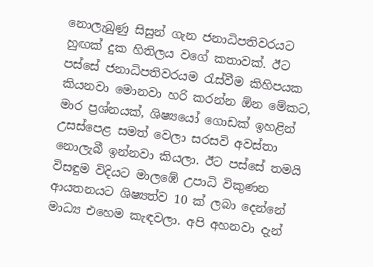නොලැබුණු සිසුන් ගැන ජනාධිපතිවරයට හුඟක් දුක හිතිලය වගේ කතාවක්. ඊට පස්සේ ජනාධිපතිවරයම රැස්වීම කිහිපයක කියනවා මොනවා හරි කරන්න ඕන මේකට, මාර ප්‍රශ්නයක්, ශිෂ්‍යයෝ ගොඩක් ඉහළින් උසස්පෙළ සමත් වෙලා සරසවි අවස්තා නොලැබී ඉන්නවා කියලා. ඊට පස්සේ තමයි විසඳුම විදියට මාලඹේ උපාධි විකුණන ආයතනයට ශිෂ්‍යත්ව 10 ක් ලබා දෙන්නේ මාධ්‍ය එහෙම කැඳවලා. අපි අහනවා දැන්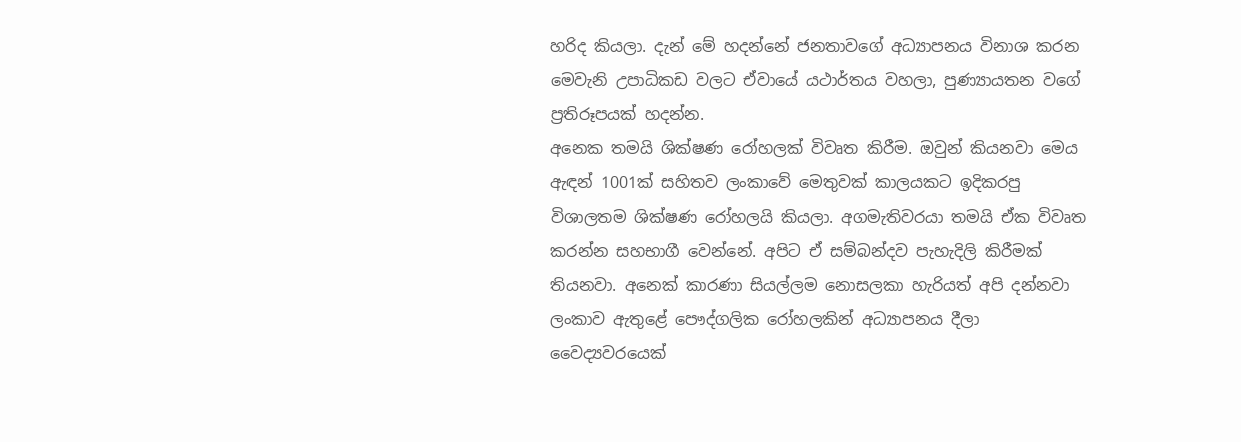හරිද කියලා. දැන් මේ හදන්නේ ජනතාවගේ අධ්‍යාපනය විනාශ කරන මෙවැනි උපාධිකඩ වලට ඒවායේ යථාර්තය වහලා, පුණ්‍යායතන වගේ ප්‍රතිරූපයක් හදන්න.
අනෙක තමයි ශික්ෂණ රෝහලක් විවෘත කිරීම. ඔවුන් කියනවා මෙය ඇඳන් 1001ක් සහිතව ලංකාවේ මෙතුවක් කාලයකට ඉදිකරපු විශාලතම ශික්ෂණ රෝහලයි කියලා. අගමැතිවරයා තමයි ඒක විවෘත කරන්න සහභාගී වෙන්නේ. අපිට ඒ සම්බන්දව පැහැදිලි කිරීමක් තියනවා. අනෙක් කාරණා සියල්ලම නොසලකා හැරියත් අපි දන්නවා ලංකාව ඇතුළේ පෞද්ගලික රෝහලකින් අධ්‍යාපනය දීලා වෛද්‍යවරයෙක්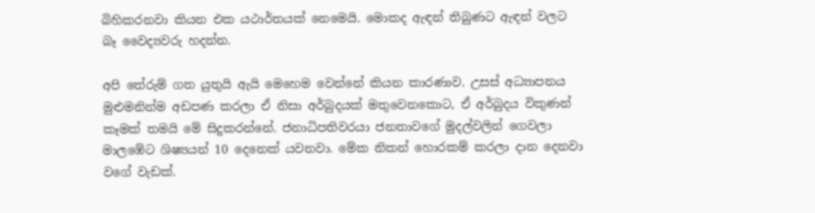බිහිකරනවා කියන එක යථාර්තයක් නෙමෙයි. මොකද ඇඳන් තිබුණට ඇඳන් වලට බෑ වෛද්‍යවරු හදන්න.

අපි තේරුම් ගත යුතුයි ඇයි මෙහෙම වෙන්නේ කියන කාරණාව. උසස් අධ්‍යාපනය මුළුමනින්ම අඩපණ කරලා ඒ නිසා අර්බුදයක් මතුවෙනකොට, ඒ අර්බුදය විකුණන් කෑමක් තමයි මේ සිදුකරන්නේ. ජනාධිපතිවරයා ජනතාවගේ මුදල්වලින් ගෙවලා මාලඹේට ශිෂ්‍යයන් 10 දෙනෙක් යවනවා. මේක නිකන් හොරකම් කරලා දාන දෙනවා වගේ වැඩක්.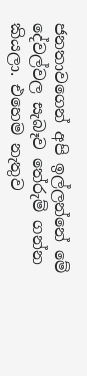ජනතාවගෙන් අපි ඉල්ලන්නේ මේ දේවල්වල සැබෑව තේරුම් ගන්න කියලා. එහෙම නැතුව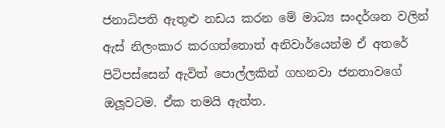ජනාධිපති ඇතුළු නඩය කරන මේ මාධ්‍ය සංදර්ශන වලින් ඇස් නිලංකාර කරගත්තොත් අනිවාර්යෙන්ම ඒ අතරේ පිටිපස්සෙන් ඇවිත් පොල්ලකින් ගහනවා ජනතාවගේ ඔලූවටම. ඒක තමයි ඇත්ත.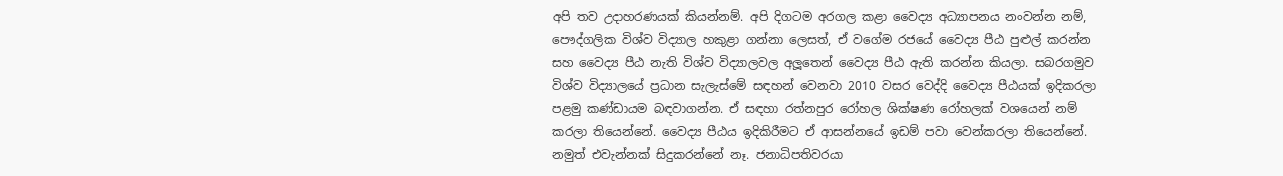අපි තව උදාහරණයක් කියන්නම්. අපි දිගටම අරගල කළා වෛද්‍ය අධ්‍යාපනය නංවන්න නම්, පෞද්ගලික විශ්ව විද්‍යාල හකුළා ගන්නා ලෙසත්, ඒ වගේම රජයේ වෛද්‍ය පීඨ පුළුල් කරන්න සහ වෛද්‍ය පීඨ නැති විශ්ව විද්‍යාලවල අලූතෙන් වෛද්‍ය පීඨ ඇති කරන්න කියලා. සබරගමුව විශ්ව විද්‍යාලයේ ප්‍රධාන සැලැස්මේ සඳහන් වෙනවා 2010 වසර වෙද්දි වෛද්‍ය පීඨයක් ඉදිකරලා පළමු කණ්ඩායම බඳවාගන්න. ඒ සඳහා රත්නපුර රෝහල ශික්ෂණ රෝහලක් වශයෙන් නම් කරලා තියෙන්නේ. වෛද්‍ය පීඨය ඉදිකිරීමට ඒ ආසන්නයේ ඉඩම් පවා වෙන්කරලා තියෙන්නේ. නමුත් එවැන්නක් සිදුකරන්නේ නෑ. ජනාධිපතිවරයා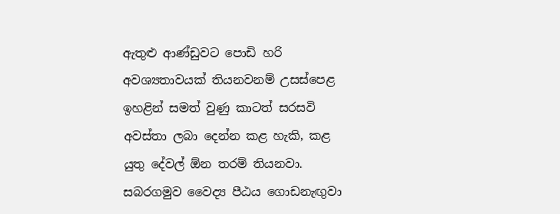ඇතුළු ආණ්ඩුවට පොඩි හරි අවශ්‍යතාවයක් තියනවනම් උසස්පෙළ ඉහළින් සමත් වුණු කාටත් සරසවි අවස්තා ලබා දෙන්න කළ හැකි, කළ යුතු දේවල් ඕන තරම් තියනවා. සබරගමුව වෛද්‍ය පීඨය ගොඩනැඟුවා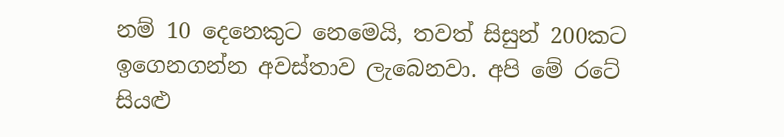නම් 10 දෙනෙකුට නෙමෙයි, තවත් සිසුන් 200කට ඉගෙනගන්න අවස්තාව ලැබෙනවා. අපි මේ රටේ සියළු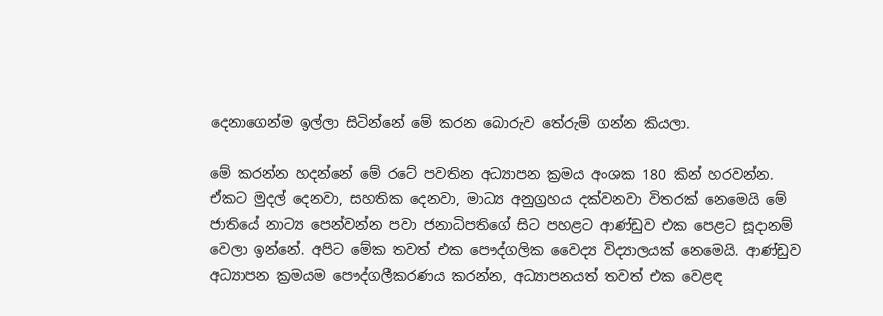දෙනාගෙන්ම ඉල්ලා සිටින්නේ මේ කරන බොරුව තේරුම් ගන්න කියලා.

මේ කරන්න හදන්නේ මේ රටේ පවතින අධ්‍යාපන ක්‍රමය අංශක 180 කින් හරවන්න. ඒකට මුදල් දෙනවා, සහතික දෙනවා, මාධ්‍ය අනුග්‍රහය දක්වනවා විතරක් නෙමෙයි මේ ජාතියේ නාට්‍ය පෙන්වන්න පවා ජනාධිපතිගේ සිට පහළට ආණ්ඩුව එක පෙළට සූදානම් වෙලා ඉන්නේ. අපිට මේක තවත් එක පෞද්ගලික වෛද්‍ය විද්‍යාලයක් නෙමෙයි. ආණ්ඩුව අධ්‍යාපන ක්‍රමයම පෞද්ගලීකරණය කරන්න, අධ්‍යාපනයත් තවත් එක වෙළඳ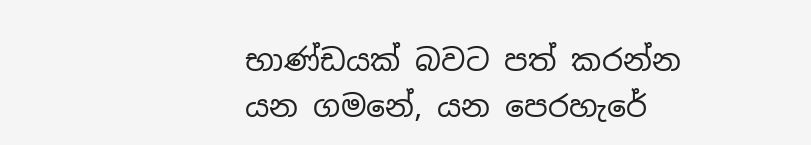භාණ්ඩයක් බවට පත් කරන්න යන ගමනේ, යන පෙරහැරේ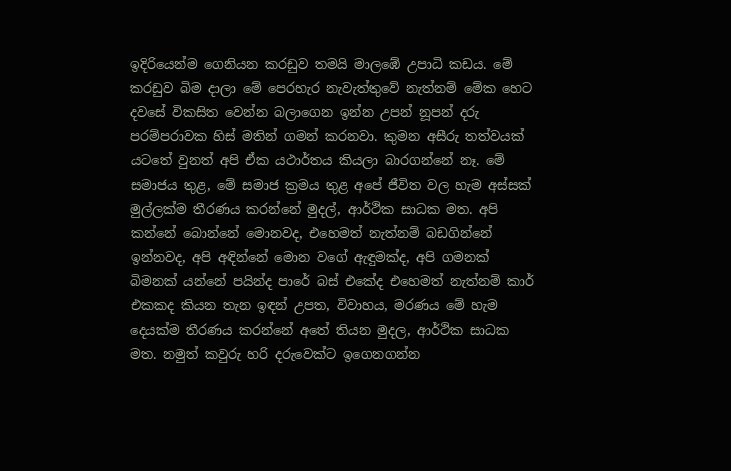ඉදිරියෙන්ම ගෙනියන කරඩුව තමයි මාලඹේ උපාධි කඩය. මේ කරඩුව බිම දාලා මේ පෙරහැර නැවැත්තුවේ නැත්නම් මේක හෙට දවසේ විකසිත වෙන්න බලාගෙන ඉන්න උපන් නූපන් දරු පරම්පරාවක හිස් මතින් ගමන් කරනවා. කුමන අසීරු තත්වයක් යටතේ වුනත් අපි ඒක යථාර්තය කියලා බාරගන්නේ නෑ. මේ සමාජය තුළ, මේ සමාජ ක්‍රමය තුළ අපේ ජීවිත වල හැම අස්සක් මුල්ලක්ම තීරණය කරන්නේ මුදල්, ආර්ථික සාධක මත. අපි කන්නේ බොන්නේ මොනවද, එහෙමත් නැත්නම් බඩගින්නේ ඉන්නවද, අපි අඳින්නේ මොන වගේ ඇඳුමක්ද, අපි ගමනක් බිමනක් යන්නේ පයින්ද පාරේ බස් එකේද එහෙමත් නැත්නම් කාර් එකකද කියන තැන ඉඳන් උපත, විවාහය, මරණය මේ හැම දෙයක්ම තීරණය කරන්නේ අතේ තියන මුදල, ආර්ථික සාධක මත. නමුත් කවුරු හරි දරුවෙක්ට ඉගෙනගන්න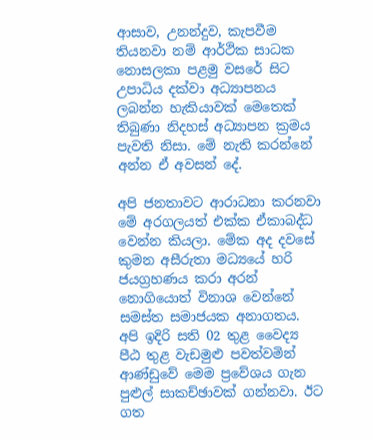ආසාව, උනන්දුව, කැපවීම තියනවා නම් ආර්ථික සාධක නොසලකා පළමු වසරේ සිට උපාධිය දක්වා අධ්‍යාපනය ලබන්න හැකියාවක් මෙතෙක් තිබුණා නිදහස් අධ්‍යාපන ක්‍රමය පැවති නිසා. මේ නැති කරන්නේ අන්න ඒ අවසන් දේ.

අපි ජනතාවට ආරාධනා කරනවා මේ අරගලයත් එක්ක ඒකාබද්ධ වෙන්න කියලා. මේක අද දවසේ කුමන අසීරුතා මධ්‍යයේ හරි ජයග්‍රහණය කරා අරන් නොගියොත් විනාශ වෙන්නේ සමස්ත සමාජයක අනාගතය. අපි ඉදිරි සති 02 තුළ වෛද්‍ය පීඨ තුළ වැඩමුළු පවත්වමින් ආණ්ඩුවේ මෙම ප්‍රවේශය ගැන පුළුල් සාකච්ඡාවක් ගන්නවා. ඊට ගත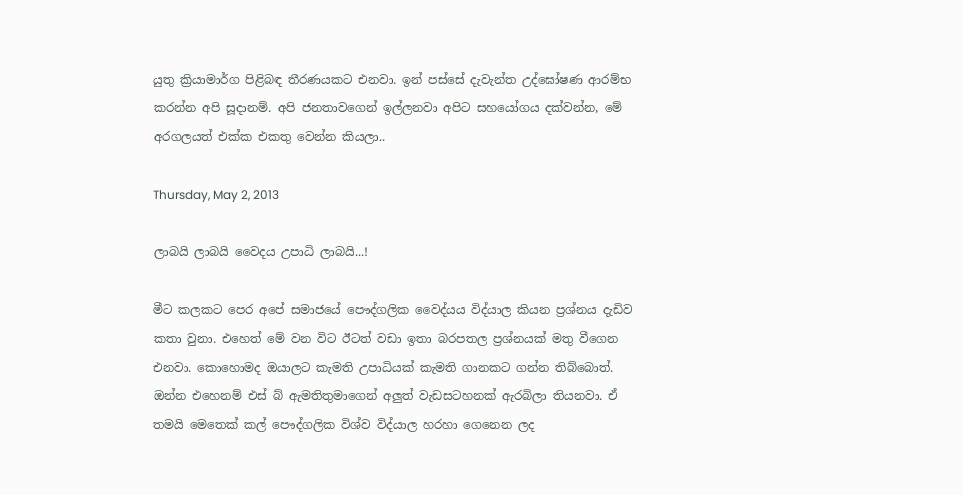යුතු ක්‍රියාමාර්ග පිළිබඳ තීරණයකට එනවා. ඉන් පස්සේ දැවැන්ත උද්ඝෝෂණ ආරම්භ කරන්න අපි සූදානම්. අපි ජනතාවගෙන් ඉල්ලනවා අපිට සහයෝගය දක්වන්න, මේ අරගලයත් එක්ක එකතු වෙන්න කියලා..

Thursday, May 2, 2013

ලාබයි ලාබයි වෛදය උපාධි ලාබයි...!

මීට කලකට පෙර අපේ සමාජයේ පෞද්ගලික වෛද්යය විද්යාල කියන ප්‍රශ්නය දැඩිව කතා වුනා. එහෙත් මේ වන විට ඊටත් වඩා ඉතා බරපතල ප්‍රශ්නයක් මතු වීගෙන එනවා. කොහොමද ඔයාලට කැමති උපාධියක් කැමති ගානකට ගන්න තිබ්බොත්. ඔන්න එහෙනම් එස් බ් ඇමතිතුමාගෙන් අලුත් වැඩසටහනක් ඇරබිලා තියනවා. ඒ තමයි මෙතෙක් කල් පෞද්ගලික විශ්ව විද්යාල හරහා ගෙනෙන ලද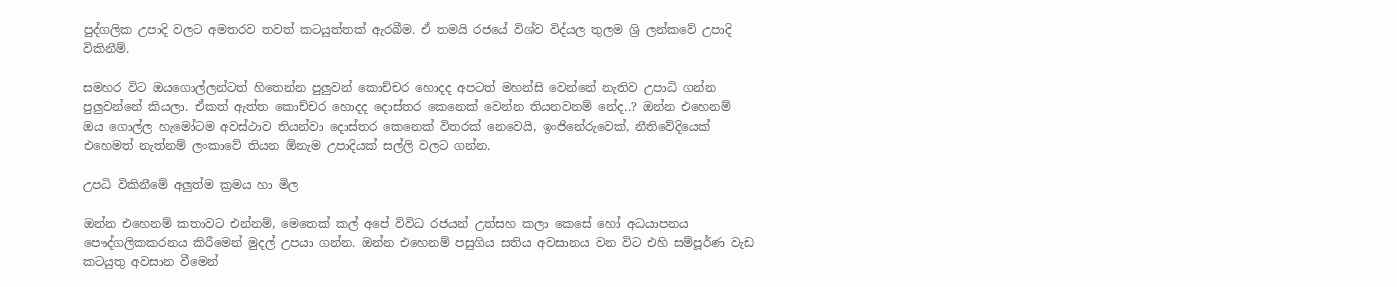පුද්ගලික උපාදි වලට අමතරව තවත් කටයුත්තක් ඇරබීම. ඒ තමයි රජයේ විශ්ව විද්යල තුලම ශ්‍රි ලන්කවේ උපාදි විකිනීම්.

සමහර විට ඔයගොල්ලන්ටත් හිතෙන්න පුලුවන් කොච්චර හොදද අපටත් මහන්සි වෙන්නේ නැතිව උපාධි ගන්න පුලුවන්නේ කියලා. ඒකත් ඇත්ත කොච්චර හොදද දොස්තර කෙනෙක් වෙන්න තියනවනම් නේද..? ඔන්න එහෙනම් ඔය ගොල්ල හැමෝටම අවස්ථාව තියන්වා දොස්තර කෙනෙක් විතරක් නෙවෙයි, ඉංජිනේරුවෙක්, නීතිවේදියෙක් එහෙමත් නැත්නම් ලංකාවේ තියන ඕනැම උපාදියක් සල්ලි වලට ගන්න.

උපධි විකිනීමේ අලුත්ම ක්‍රමය හා මිල

ඔන්න එහෙනම් කතාවට එන්නම්, මෙතෙක් කල් අපේ විවිධ රජයන් උත්සහ කලා කෙසේ හෝ අධයාපනය පෞද්ගලිකකරනය කිරීමෙන් මුදල් උපයා ගන්න. ඔන්න එහෙනම් පසුගිය සතිය අවසානය වන විට එහි සම්පූර්ණ වැඩ කටයුතු අවසාන වීමෙන්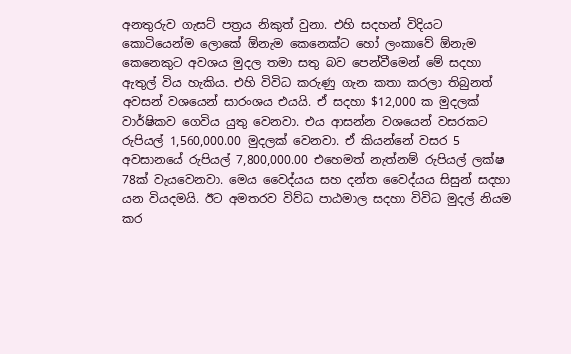අනතුරුව ගැසට් පත්‍රය නිකුත් වුනා. එහි සදහන් විදියට කොටියෙන්ම ලොකේ ඕනැම කෙනෙක්ට හෝ ලංකාවේ ඕනැම කෙනෙකුට අවශය මුදල තමා සතු බව පෙන්වීමෙන් මේ සදහා ඇතුල් විය හැකිය. එහි විවිධ කරුණු ගැන කතා කරලා තිබුනත් අවසන් වශයෙන් සාරංශය එයයි. ඒ සදහා $12,000 ක මුදලක් වාර්ෂිකව ගෙවිය යුතු වෙනවා. එය ආසන්න වශයෙන් වසරකට රුපියල් 1,560,000.00 මුදලක් වෙනවා. ඒ කියන්නේ වසර 5 අවසානයේ රුපියල් 7,800,000.00 එහෙමත් නැත්නම් රුපියල් ලක්ෂ 78ක් වැයවෙනවා. මෙය වෛද්යය සහ දන්ත වෛද්යය සිසුන් සදහා යන වියදමයි. ඊට අමතරව විව්ධ පාඨමාල සදහා විවිධ මුදල් නියම කර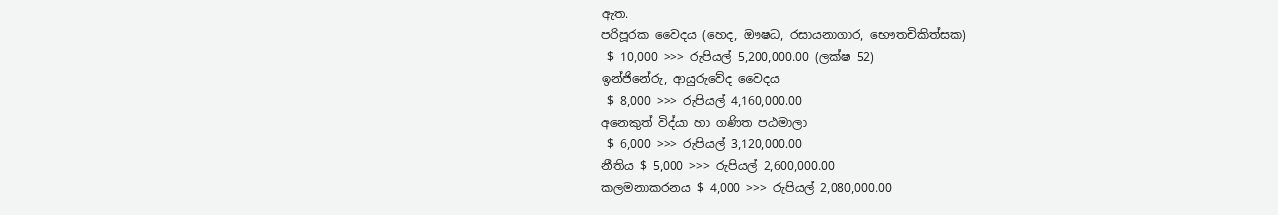ඇත.
පරිපූරක වෛදය (හෙද, ඖෂධ, රසායනාගාර, භෞතචිකිත්සක)
 $ 10,000 >>> රුපියල් 5,200,000.00 (ලක්ෂ 52)
ඉන්ජිනේරු, ආයුරුවේද වෛදය
 $ 8,000 >>> රුපියල් 4,160,000.00
අනෙකුත් විද්යා හා ගණිත පඨමාලා
 $ 6,000 >>> රුපියල් 3,120,000.00
නීතිය $ 5,000 >>> රුපියල් 2,600,000.00
කලමනාකරනය $ 4,000 >>> රුපියල් 2,080,000.00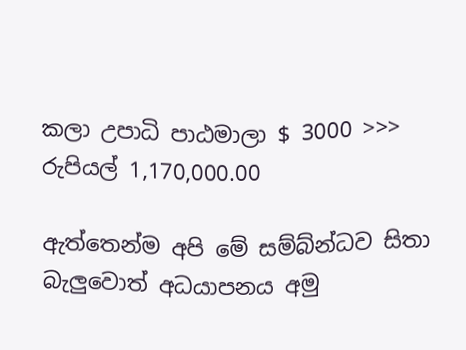කලා උපාධි පාඨමාලා $ 3000 >>> රුපියල් 1,170,000.00

ඇත්තෙන්ම අපි මේ සම්බ්න්ධව සිතා බැලුවොත් අධයාපනය අමු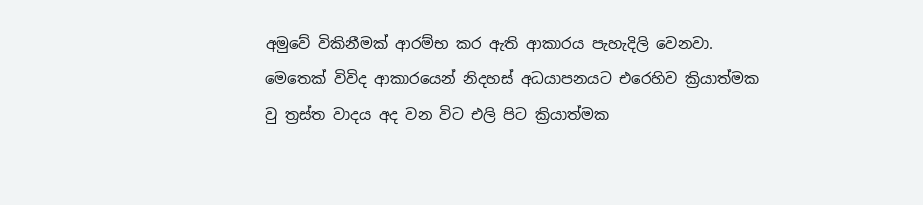අමුවේ විකිනීමක් ආරම්භ කර ඇති ආකාරය පැහැදිලි වෙනවා. මෙතෙක් විවිද ආකාරයෙන් නිදහස් අධයාපනයට එරෙහිව ක්‍රියාත්මක වු ත්‍රස්ත වාදය අද වන විට එලි පිට ක්‍රියාත්මක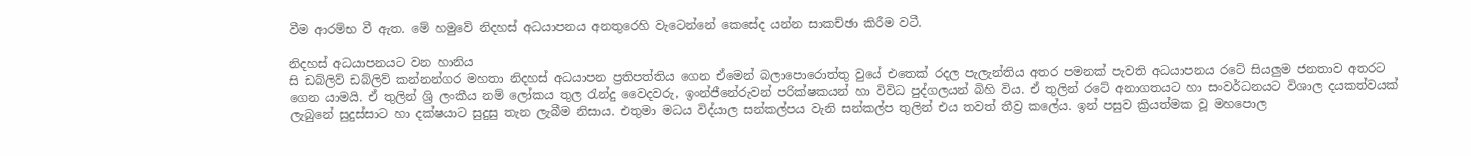වීම ආරම්භ වී ඇත. මේ හමුවේ නිදහස් අධයාපනය අනතුරෙහි වැටෙන්නේ කෙසේද යන්න සාකච්ඡා කිරීම වටී.

නිදහස් අධයාපනයට වන හානිය
සි ඩබ්ලිව් ඩබ්ලිව් කන්නන්ගර මහතා නිදහස් අධයාපන ප්‍රතිපත්තිය ගෙන ඒමෙන් බලාපොරොත්තු වුයේ එතෙක් රදල පැලැන්තිය අතර පමනක් පැවති අධයාපනය රටේ සියලුම ජනතාව අතරට ගෙන යාමයි. ඒ තුලින් ශ්‍රි ලංකීය නම් ලෝකය තුල ‍රැන්දු වෛදවරු, ඉංන්ජීනේරුවන් පරික්ෂකයන් හා විවිධ පුද්ගලයන් බිහි විය. ඒ තුලින් රටේ අනාගතයට හා සංවර්ධනයට විශාල දයකත්වයක් ලැබුනේ සුදුස්සාට හා දක්ෂයාට සුදුසු තැන ලැබීම නිසාය. එතුමා මධය විද්යාල සන්කල්පය වැනි සන්කල්ප තුලින් එය තවත් තීව්‍ර කලේය. ඉන් පසුව ක්‍රියත්මක වූ මහපොල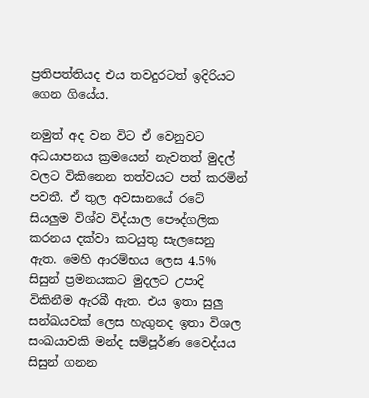ප්‍රතිපත්තියද එය තවදුරටත් ඉදිරියට ගෙන ගියේය.

නමුත් අද වන විට ඒ වෙනුවට අධයාපනය ක්‍රමයෙන් නැවතත් මුදල් වලට විකිනෙන තත්වයට පත් කරමින් පවතී. ඒ තුල අවසානයේ රටේ සියලුම විශ්ව විද්යාල පෞද්ගලික කරනය දක්වා කටයුතු සැලසෙනු ඇත. මෙහි ආරම්භය ලෙස 4.5% සිසුන් ප්‍රමනයකට මුදලට උපාදි විකිනීම ඇරබී ඇත. එය ඉතා සුලු සන්ඛයවක් ලෙස හැගුනද ඉතා විශල සංඛයාවකි මන්ද සම්පූර්ණ වෛද්යය සිසුන් ගනන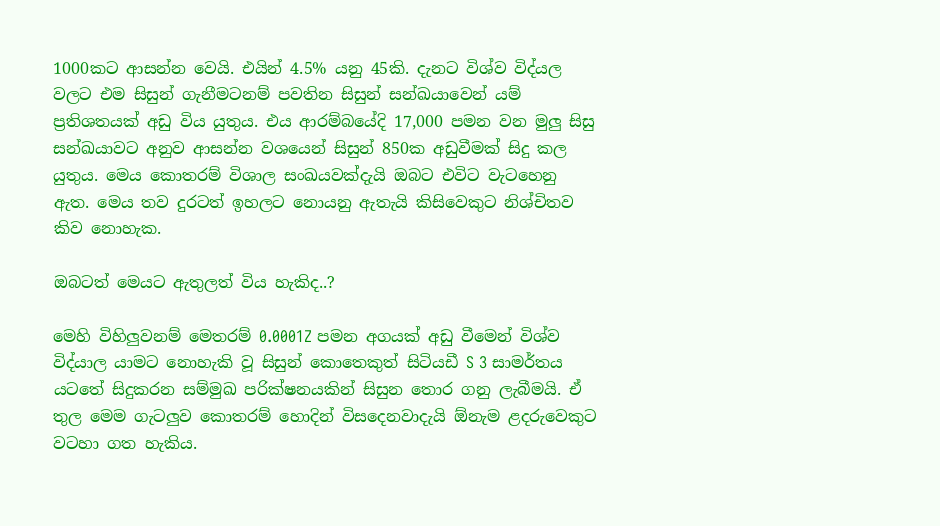1000කට ආසන්න වෙයි. එයින් 4.5% යනු 45කි. දැනට විශ්ව විද්යල වලට එම සිසුන් ගැනීමටනම් පවතින සිසුන් සන්ඛයාවෙන් යම් ප්‍රතිශතයක් අඩු විය යුතුය. එය ආරම්බයේදි 17,000 පමන වන මුලු සිසු සන්ඛයාවට අනුව ආසන්න වශයෙන් සිසුන් 850ක අඩුවීමක් සිදු කල යුතුය. මෙය කොතරම් විශාල සංඛයවක්දැයි ඔබට එවිට වැටහෙනු ඇත. මෙය තව දුරටත් ඉහලට නොයනු ඇතැයි කිසිවෙකුට නිශ්චිතව කිව නොහැක.

ඔබටත් මෙයට ඇතුලත් විය හැකිද..?

මෙහි විහිලුවනම් මෙතරම් 0.0001Z පමන අගයක් අඩු වීමෙන් විශ්ව විද්යාල යාමට නොහැකි වූ සිසුන් කොතෙකුත් සිටියඩී S 3 සාමර්තය යටතේ සිදුකරන සම්මුඛ පරික්ෂනයකින් සිසුන තොර ගනු ලැබීමයි. ඒ තුල මෙම ගැටලුව කොතරම් හොදින් විසදෙනවාදැයි ඕනැම ළදරුවෙකුට වටහා ගත හැකිය.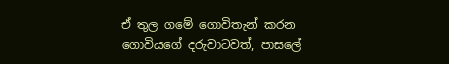ඒ තුල ගමේ ගොවිතැන් කරන ගොවියගේ දරුවාටවත්, පාසලේ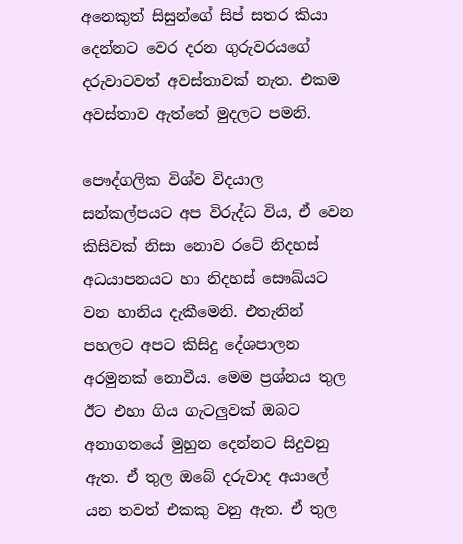අනෙකුත් සිසුන්ගේ සිප් සතර කියා දෙන්නට වෙර දරන ගුරුවරයගේ දරුවාටවත් අවස්තාවක් නැත. එකම අවස්තාව ඇත්තේ මුදලට පමනි.

පෞද්ගලික විශ්ව විදයාල සන්කල්පයට අප විරුද්ධ විය, ඒ වෙන කිසිවක් නිසා නොව රටේ නිදහස් අධයාපනයට හා නිදහස් සෞඛ්යට වන හානිය දැකීමෙනි. එතැනින් පහලට අපට කිසිදු දේශපාලන අරමුනක් නොවීය. මෙම ප්‍රශ්නය තුල ඊට එහා ගිය ගැටලුවක් ඔබට අනාගතයේ මුහුන දෙන්නට සිදුවනු ඇත. ඒ තුල ඔබේ දරුවාද අයාලේ යන තවත් එකකු වනු ඇත. ඒ තුල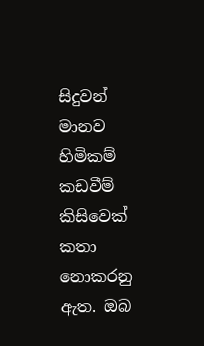සිදුවන් මානව හිමිකම් කඩවීම් කිසිවෙක් කතා නොකරනු ඇත. ඔබ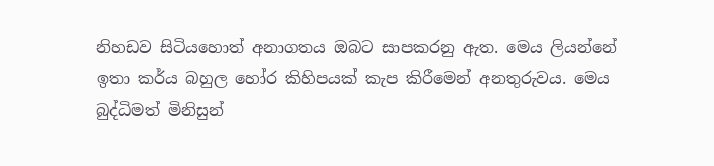නිහඩව සිටියහොත් අනාගතය ඔබට සාපකරනු ඇත. මෙය ලියන්නේ ඉතා කර්ය බහුල හෝර කිහිපයක් කැප කිරීමෙන් අනතුරුවය. මෙය බුද්ධිමත් මිනිසුන්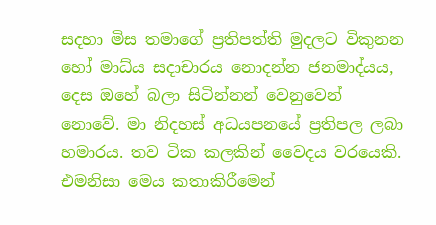සදහා මිස තමාගේ ප්‍රතිපත්ති මුදලට විකුනන හෝ මාධ්ය සදාචාරය නොදන්න ජනමාද්යය, දෙස ඔහේ බලා සිටින්නන් වෙනුවෙන් නොවේ. මා නිදහස් අධයපනයේ ප්‍රතිපල ලබා හමාරය. තව ටික කලකින් වෛදය වරයෙකි. එමනිසා මෙය කතාකිරීමෙන්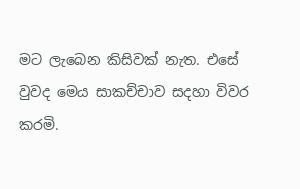මට ලැබෙන කිසිවක් නැත. එසේ වුවද මෙය සාකච්චාව සදහා විවර කරමි.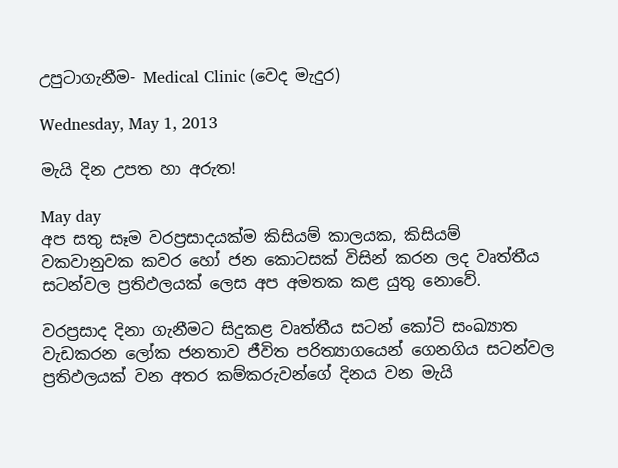උපුටාගැනීම- Medical Clinic (වෙද මැදුර)

Wednesday, May 1, 2013

මැයි දින උපත හා අරුත!

May day
අප සතු සෑම වරප්‍රසාදයක්‌ම කිසියම් කාලයක, කිසියම් වකවානුවක කවර හෝ ජන කොටසක්‌ විසින් කරන ලද වෘත්තීය සටන්වල ප්‍රතිඵලයක්‌ ලෙස අප අමතක කළ යුතු නොවේ.

වරප්‍රසාද දිනා ගැනීමට සිදුකළ වෘත්තීය සටන් කෝටි සංඛ්‍යාත වැඩකරන ලෝක ජනතාව ජීවිත පරිත්‍යාගයෙන් ගෙනගිය සටන්වල ප්‍රතිඵලයක්‌ වන අතර කම්කරුවන්ගේ දිනය වන මැයි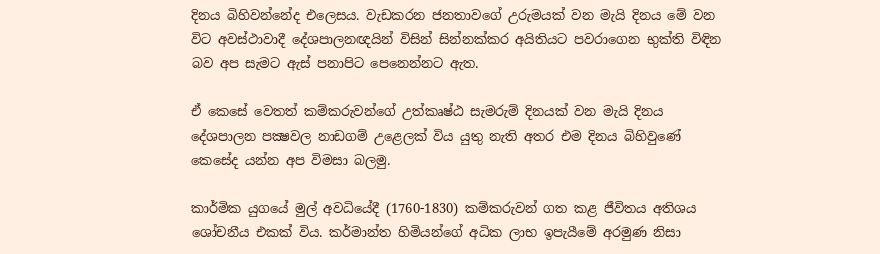දිනය බිහිවන්නේද එලෙසය. වැඩකරන ජනතාවගේ උරුමයක්‌ වන මැයි දිනය මේ වන විට අවස්‌ථාවාදී දේශපාලනඥයින් විසින් සින්නක්‌කර අයිතියට පවරාගෙන භුක්‌ති විඳින බව අප සැමට ඇස්‌ පනාපිට පෙනෙන්නට ඇත.

ඒ කෙසේ වෙතත් කම්කරුවන්ගේ උත්කෘෂ්ඨ සැමරුම් දිනයක්‌ වන මැයි දිනය දේශපාලන පක්‍ෂවල නාඩගම් උළෙලක්‌ විය යුතු නැති අතර එම දිනය බිහිවුණේ කෙසේද යන්න අප විමසා බලමු.

කාර්මික යුගයේ මුල් අවධියේදී (1760-1830) කම්කරුවන් ගත කළ ජීවිතය අතිශය ශෝචනීය එකක්‌ විය. කර්මාන්ත හිමියන්ගේ අධික ලාභ ඉපැයීමේ අරමුණ නිසා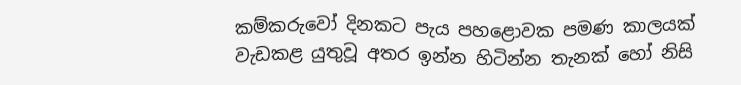කම්කරුවෝ දිනකට පැය පහළොවක පමණ කාලයක්‌ වැඩකළ යුතුවූ අතර ඉන්න හිටින්න තැනක්‌ හෝ නිසි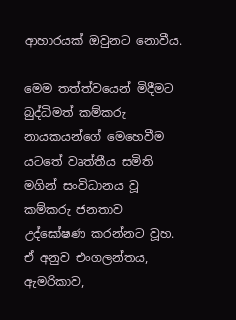ආහාරයක්‌ ඔවුනට නොවීය.

මෙම තත්ත්වයෙන් මිදීමට බුද්ධිමත් කම්කරු නායකයන්ගේ මෙහෙවීම යටතේ වෘත්තීය සමිති මගින් සංවිධානය වූ කම්කරු ජනතාව උද්ඝෝෂණ කරන්නට වූහ. ඒ අනුව එංගලන්තය, ඇමරිකාව,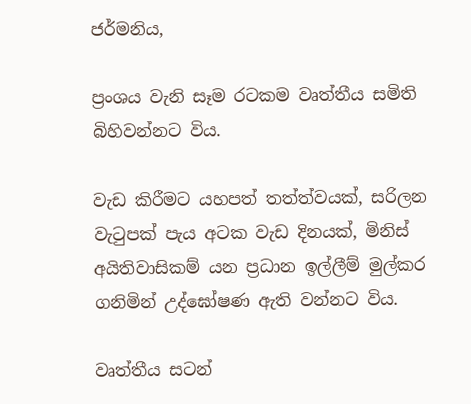ජර්මනිය,

ප්‍රංශය වැනි සෑම රටකම වෘත්තීය සමිති බිහිවන්නට විය.

වැඩ කිරීමට යහපත් තත්ත්වයක්‌, සරිලන වැටුපක්‌ පැය අටක වැඩ දිනයක්‌, මිනිස්‌ අයිතිවාසිකම් යන ප්‍රධාන ඉල්ලීම් මුල්කර ගනිමින් උද්ඝෝෂණ ඇති වන්නට විය.

වෘත්තීය සටන්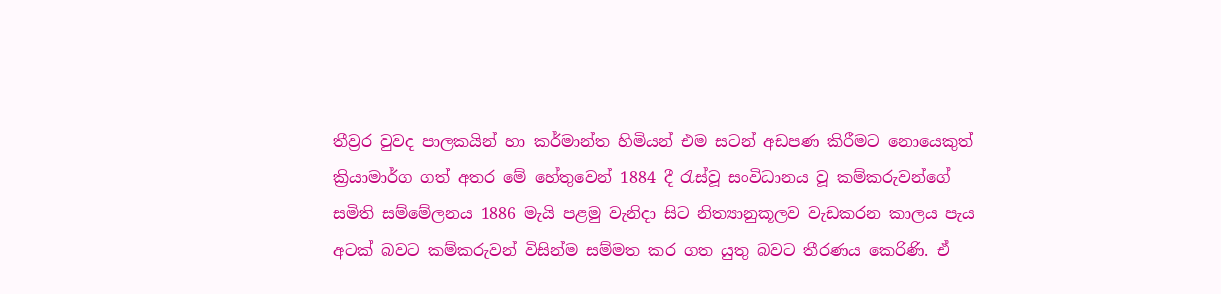තීව්‍රර වුවද පාලකයින් හා කර්මාන්ත හිමියන් එම සටන් අඩපණ කිරීමට නොයෙකුත් ක්‍රියාමාර්ග ගත් අතර මේ හේතුවෙන් 1884 දී රැස්‌වූ සංවිධානය වූ කම්කරුවන්ගේ සමිති සම්මේලනය 1886 මැයි පළමු වැනිදා සිට නිත්‍යානුකූලව වැඩකරන කාලය පැය අටක්‌ බවට කම්කරුවන් විසින්ම සම්මත කර ගත යුතු බවට තීරණය කෙරිණි. ඒ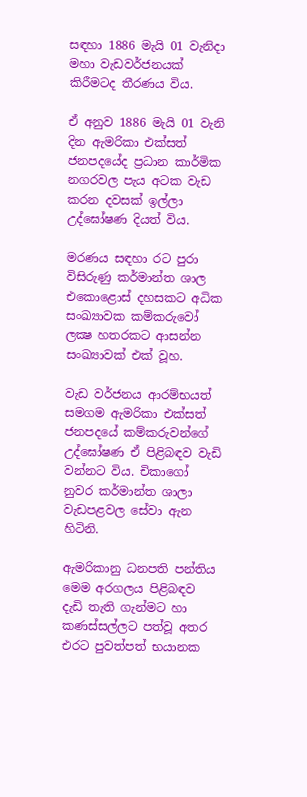සඳහා 1886 මැයි 01 වැනිදා මහා වැඩවර්ජනයක්‌ කිරීමටද තීරණය විය.

ඒ අනුව 1886 මැයි 01 වැනි දින ඇමරිකා එක්‌සත් ජනපදයේද ප්‍රධාන කාර්මික නගරවල පැය අටක වැඩ කරන දවසක්‌ ඉල්ලා උද්ඝෝෂණ දියත් විය.

මරණය සඳහා රට පුරා විසිරුණු කර්මාන්ත ශාල එකොළොස්‌ දහසකට අධික සංඛ්‍යාවක කම්කරුවෝ ලක්‍ෂ හතරකට ආසන්න සංඛ්‍යාවක්‌ එක්‌ වූහ.

වැඩ වර්ජනය ආරම්භයත් සමගම ඇමරිකා එක්‌සත් ජනපදයේ කම්කරුවන්ගේ උද්ඝෝෂණ ඒ පිළිබඳව වැඩි වන්නට විය. චිකාගෝ නුවර කර්මාන්ත ශාලා වැඩපළවල සේවා ඇන හිටිනි.

ඇමරිකානු ධනපති පන්තිය මෙම අරගලය පිළිබඳව දැඩි තැති ගැන්මට හා කණස්‌සල්ලට පත්වූ අතර එරට පුවත්පත් භයානක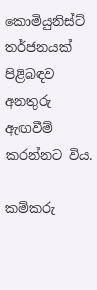කොමියුනිස්‌ට්‌ තර්ජනයක්‌ පිළිබඳව අනතුරු ඇඟවීම් කරන්නට විය.

කම්කරු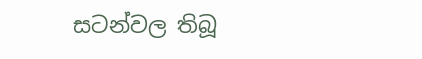සටන්වල තිබූ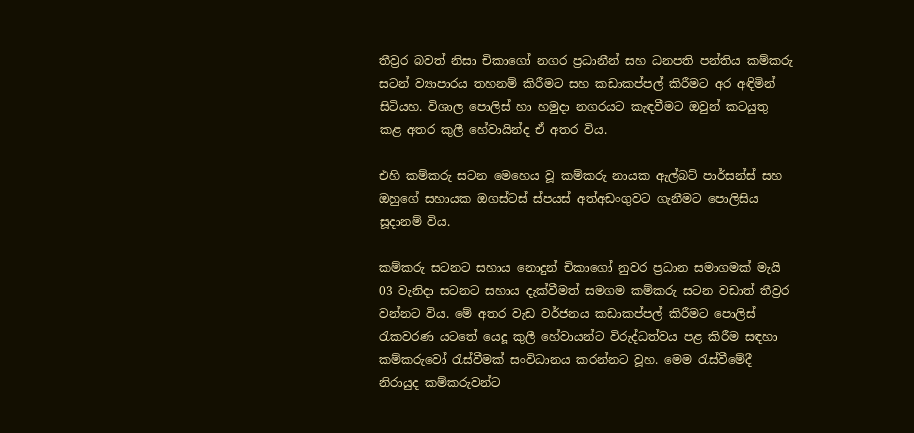තීව්‍රර බවත් නිසා චිකාගෝ නගර ප්‍රධානීන් සහ ධනපති පන්තිය කම්කරු සටන් ව්‍යාපාරය තහනම් කිරීමට සහ කඩාකප්පල් කිරීමට අර අඳිමින් සිටියහ. විශාල පොලිස්‌ හා හමුදා නගරයට කැඳවීමට ඔවුන් කටයුතු කළ අතර කුලී හේවායින්ද ඒ අතර විය.

එහි කම්කරු සටන මෙහෙය වූ කම්කරු නායක ඇල්බට්‌ පාර්සන්ස්‌ සහ ඔහුගේ සහායක ඔගස්‌ටස්‌ ස්‌පයස්‌ අත්අඩංගුවට ගැනීමට පොලිසිය සූදානම් විය.

කම්කරු සටනට සහාය නොදුන් චිකාගෝ නුවර ප්‍රධාන සමාගමක්‌ මැයි 03 වැනිදා සටනට සහාය දැක්‌වීමත් සමගම කම්කරු සටන වඩාත් තීව්‍රර වන්නට විය. මේ අතර වැඩ වර්ජනය කඩාකප්පල් කිරීමට පොලිස්‌ රැකවරණ යටතේ යෙදූ කුලී හේවායන්ට විරුද්ධත්වය පළ කිරීම සඳහා කම්කරුවෝ රැස්‌වීමක්‌ සංවිධානය කරන්නට වූහ. මෙම රැස්‌වීමේදී නිරායුද කම්කරුවන්ට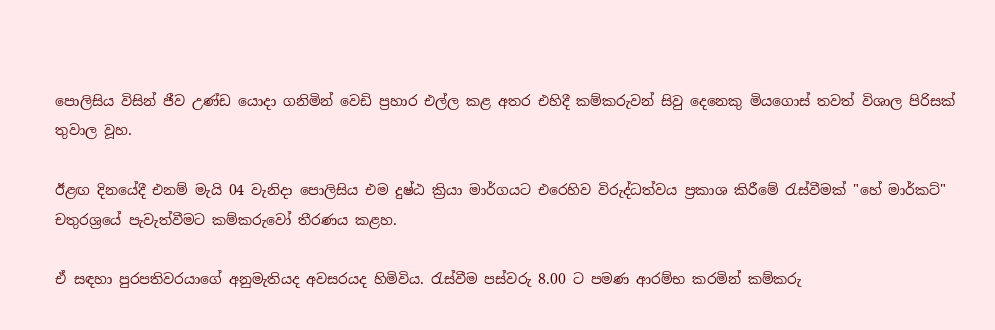පොලිසිය විසින් ජීව උණ්‌ඩ යොදා ගනිමින් වෙඩි ප්‍රහාර එල්ල කළ අතර එහිදී කම්කරුවන් සිවු දෙනෙකු මියගොස්‌ තවත් විශාල පිරිසක්‌ තුවාල වූහ.

ඊළඟ දිනයේදී එනම් මැයි 04 වැනිදා පොලිසිය එම දුෂ්ඨ ක්‍රියා මාර්ගයට එරෙහිව විරුද්ධත්වය ප්‍රකාශ කිරීමේ රැස්‌වීමක්‌ "හේ මාර්කට්‌" චතුරශ්‍රයේ පැවැත්වීමට කම්කරුවෝ තීරණය කළහ.

ඒ සඳහා පුරපතිවරයාගේ අනුමැතියද අවසරයද හිමිවිය. රැස්‌වීම පස්‌වරු 8.00 ට පමණ ආරම්භ කරමින් කම්කරු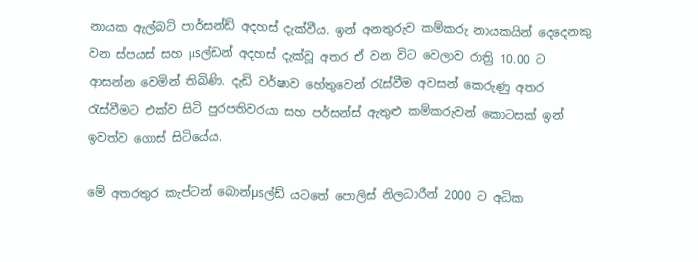නායක ඇල්බට්‌ පාර්සන්ඩ් අදහස්‌ දැක්‌වීය. ඉන් අනතුරුව කම්කරු නායකයින් දෙදෙනකු වන ස්‌පයස්‌ සහ µsල්ඩන් අදහස්‌ දැක්‌වූ අතර ඒ වන විට වෙලාව රාත්‍රි 10.00 ට ආසන්න වෙමින් තිබිණි. දැඩි වර්ෂාව හේතුවෙන් රැස්‌වීම අවසන් කෙරුණු අතර රැස්‌වීමට එක්‌ව සිටි පුරපතිවරයා සහ පර්සන්ස්‌ ඇතුළු කම්කරුවන් කොටසක්‌ ඉන් ඉවත්ව ගොස්‌ සිටියේය.

මේ අතරතුර කැප්ටන් බොන්µsල්ඩ් යටතේ පොලිස්‌ නිලධාරීන් 2000 ට අධික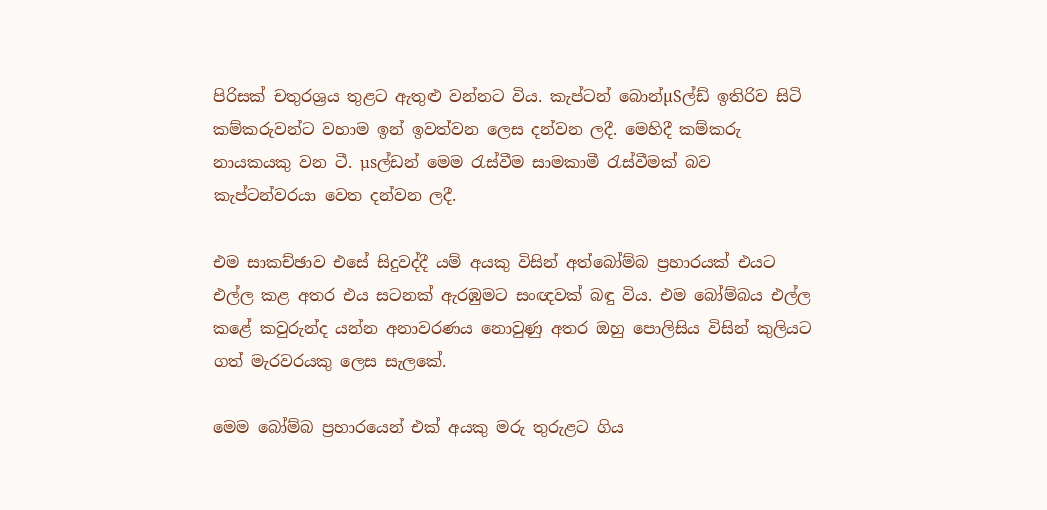පිරිසක්‌ චතුරශ්‍රය තුළට ඇතුළු වන්නට විය. කැප්ටන් බොන්µSල්ඩ් ඉතිරිව සිටි කම්කරුවන්ට වහාම ඉන් ඉවත්වන ලෙස දන්වන ලදී. මෙහිදී කම්කරු නායකයකු වන ටී. µsල්ඩන් මෙම රැස්‌වීම සාමකාමී රැස්‌වීමක්‌ බව කැප්ටන්වරයා වෙත දන්වන ලදී.

එම සාකච්ඡාව එසේ සිදුවද්දී යම් අයකු විසින් අත්බෝම්බ ප්‍රහාරයක්‌ එයට එල්ල කළ අතර එය සටනක්‌ ඇරඹුමට සංඥවක්‌ බඳු විය. එම බෝම්බය එල්ල කළේ කවුරුන්ද යන්න අනාවරණය නොවුණු අතර ඔහු පොලිසිය විසින් කුලියට ගත් මැරවරයකු ලෙස සැලකේ.

මෙම බෝම්බ ප්‍රහාරයෙන් එක්‌ අයකු මරු තුරුළට ගිය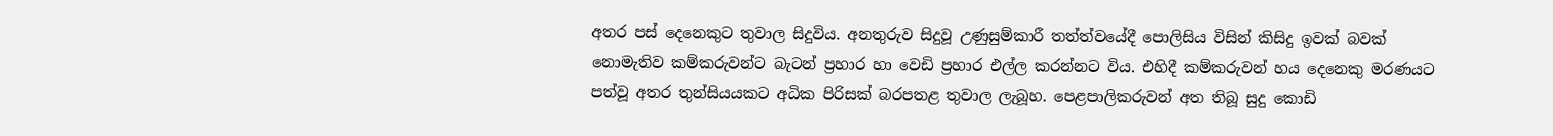අතර පස්‌ දෙනෙකුට තුවාල සිදුවිය. අනතුරුව සිදුවූ උණුසුම්කාරී තත්ත්වයේදී පොලිසිය විසින් කිසිදු ඉවක්‌ බවක්‌ නොමැතිව කම්කරුවන්ට බැටන් ප්‍රහාර හා වෙඩි ප්‍රහාර එල්ල කරන්නට විය. එහිදී කම්කරුවන් හය දෙනෙකු මරණයට පත්වූ අතර තුන්සියයකට අධික පිරිසක්‌ බරපතළ තුවාල ලැබූහ. පෙළපාලිකරුවන් අත තිබූ සුදු කොඩි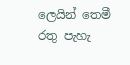ලෙයින් තෙමී රතු පැහැ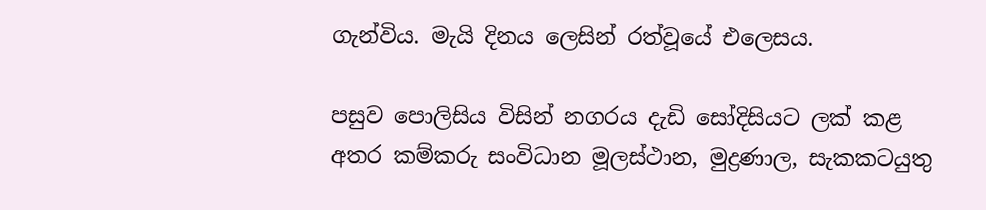ගැන්විය. මැයි දිනය ලෙසින් රත්වූයේ එලෙසය.

පසුව පොලිසිය විසින් නගරය දැඩි සෝදිසියට ලක්‌ කළ අතර කම්කරු සංවිධාන මූලස්‌ථාන, මුද්‍රණාල, සැකකටයුතු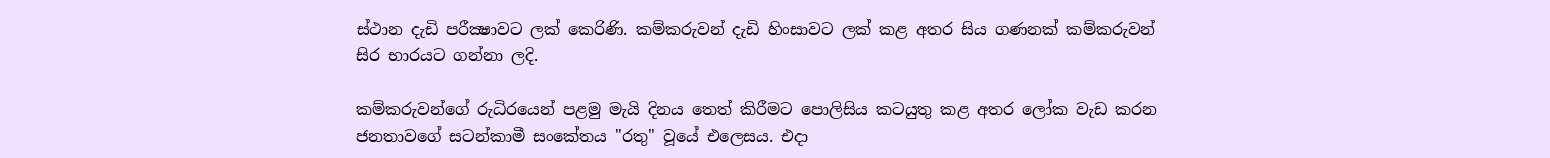ස්‌ථාන දැඩි පරීක්‍ෂාවට ලක්‌ කෙරිණි. කම්කරුවන් දැඩි හිංසාවට ලක්‌ කළ අතර සිය ගණනක්‌ කම්කරුවන් සිර භාරයට ගන්නා ලදි.

කම්කරුවන්ගේ රුධිරයෙන් පළමු මැයි දිනය තෙත් කිරීමට පොලිසිය කටයුතු කළ අතර ලෝක වැඩ කරන ජනතාවගේ සටන්කාමී සංකේතය "රතු" වූයේ එලෙසය. එදා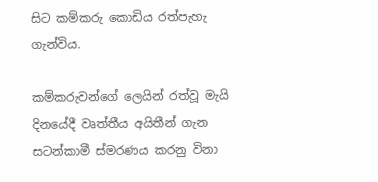සිට කම්කරු කොඩිය රත්පැහැ ගැන්විය.

කම්කරුවන්ගේ ලෙයින් රත්වූ මැයි දිනයේදී වෘත්තීය අයිතීන් ගැන සටන්කාමී ස්‌මරණය කරනු විනා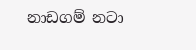නාඩගම් නටා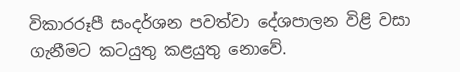විකාරරූපී සංදර්ශන පවත්වා දේශපාලන විළි වසා ගැනීමට කටයුතු කළයුතු නොවේ.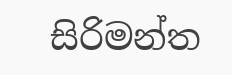සිරිමන්ත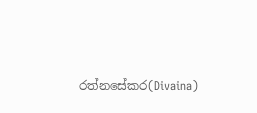රත්නසේකර(Divaina)